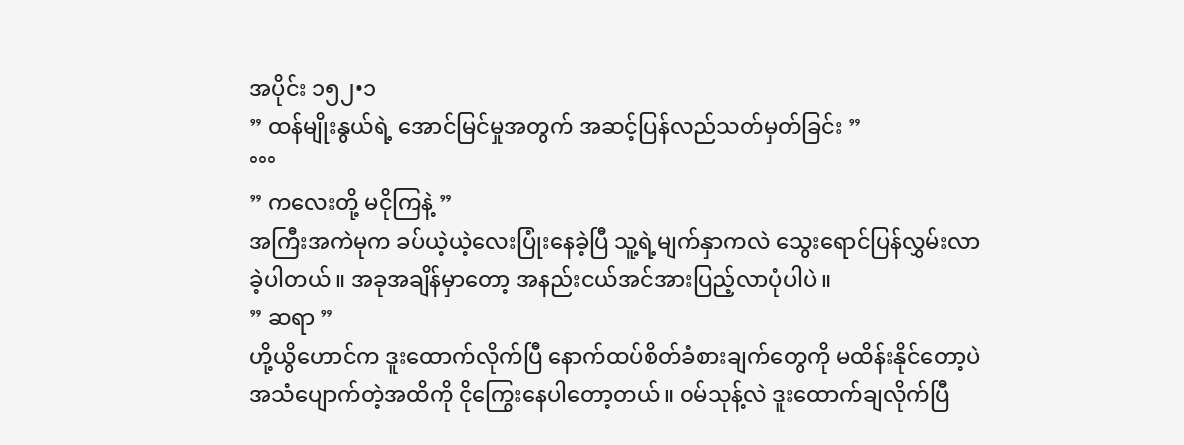အပိုင်း ၁၅၂•၁
” ထန်မျိုးနွယ်ရဲ့ အောင်မြင်မှုအတွက် အဆင့်ပြန်လည်သတ်မှတ်ခြင်း ”
°°°
” ကလေးတို့ မငိုကြနဲ့ ”
အကြီးအကဲမုက ခပ်ယဲ့ယဲ့လေးပြုံးနေခဲ့ပြီ သူ့ရဲ့မျက်နှာကလဲ သွေးရောင်ပြန်လွှမ်းလာခဲ့ပါတယ်။ အခုအချိန်မှာတော့ အနည်းငယ်အင်အားပြည့်လာပုံပါပဲ။
” ဆရာ ”
ဟို့ယွိဟောင်က ဒူးထောက်လိုက်ပြီ နောက်ထပ်စိတ်ခံစားချက်တွေကို မထိန်းနိုင်တော့ပဲ အသံပျောက်တဲ့အထိကို ငိုကြွေးနေပါတော့တယ်။ ၀မ်သုန့်လဲ ဒူးထောက်ချလိုက်ပြီ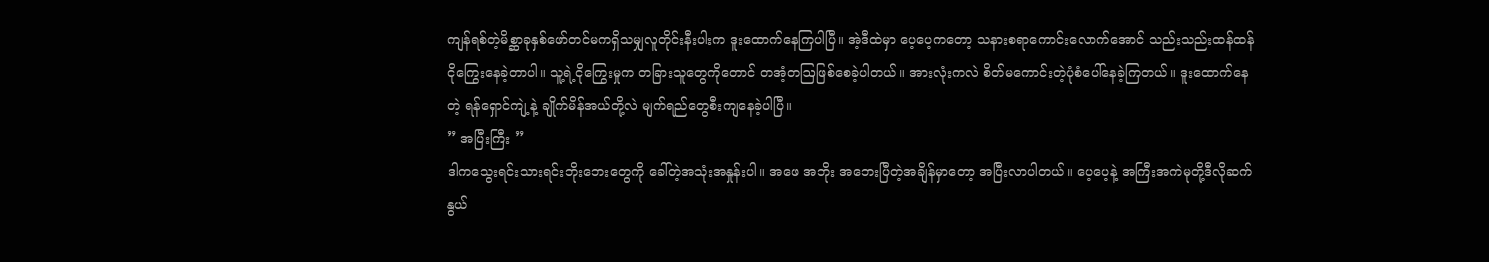ကျန်ရစ်တဲ့မိစ္ဆာခုနှစ်ဖော်တင်မကရှိသမျှလူတိုင်းနီးပါးက ဒူးထောက်နေကြပါပြီ။ အဲ့ဒီထဲမှာ ပေ့ပေ့ကတော့ သနားစရာကောင်းလောက်အောင် သည်းသည်းထန်ထန်ငိုကြွေးနေခဲ့တာပါ။ သူ့ရဲ့ငိုကြွေးမှုက တခြားသူတွေကိုတောင် တအံ့တဩဖြစ်စေခဲ့ပါတယ်။ အားလုံးကလဲ စိတ်မကောင်းတဲ့ပုံစံပေါ်နေခဲ့ကြတယ်။ ဒူးထောက်နေတဲ့ ရန်ရှောင်ကျဲ့နဲ့ ချိုက်မိန်အယ်တို့လဲ မျက်ရည်တွေစီးကျနေခဲ့ပါပြီ။
” အပြီးကြီး ”
ဒါကသွေးရင်းသားရင်းဘိုးဘေးတွေကို ခေါ်တဲ့အသုံးအနှုန်းပါ။ အဖေ အဘိုး အဘေးပြီတဲ့အချိန်မှာတော့ အပြီးလာပါတယ်။ ပေ့ပေ့နဲ့ အကြီးအကဲမုတို့ဒီလိုဆက်နွယ်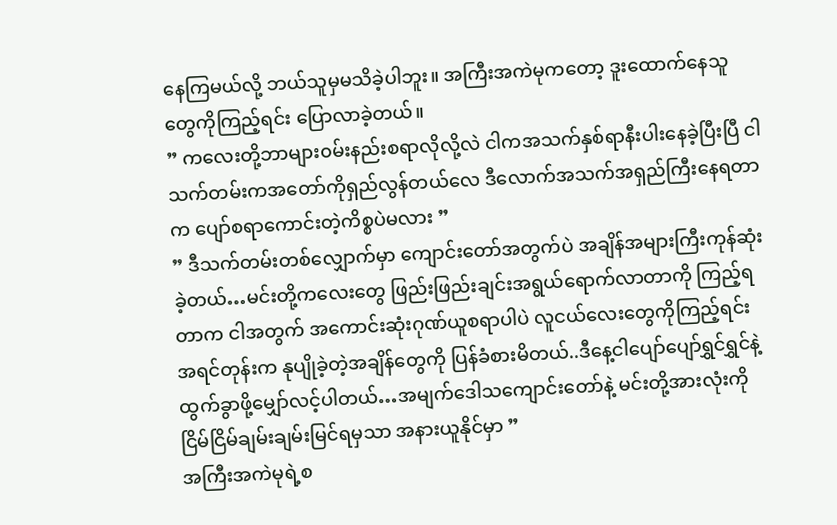နေကြမယ်လို့ ဘယ်သူမှမသိခဲ့ပါဘူး။ အကြီးအကဲမုကတော့ ဒူးထောက်နေသူတွေကိုကြည့်ရင်း ပြောလာခဲ့တယ်။
” ကလေးတို့ဘာများ၀မ်းနည်းစရာလိုလို့လဲ ငါကအသက်နှစ်ရာနီးပါးနေခဲ့ပြီးပြီ ငါသက်တမ်းကအတော်ကိုရှည်လွန်တယ်လေ ဒီလောက်အသက်အရှည်ကြီးနေရတာက ပျော်စရာကောင်းတဲ့ကိစ္စပဲမလား ”
” ဒီသက်တမ်းတစ်လျှောက်မှာ ကျောင်းတော်အတွက်ပဲ အချိန်အများကြီးကုန်ဆုံးခဲ့တယ်…မင်းတို့ကလေးတွေ ဖြည်းဖြည်းချင်းအရွယ်ရောက်လာတာကို ကြည့်ရတာက ငါအတွက် အကောင်းဆုံးဂုဏ်ယူစရာပါပဲ လူငယ်လေးတွေကိုကြည့်ရင်း အရင်တုန်းက နုပျိုခဲ့တဲ့အချိန်တွေကို ပြန်ခံစားမိတယ်..ဒီနေ့ငါပျော်ပျော်ရွှင်ရွှင်နဲ့ ထွက်ခွာဖို့မျှော်လင့်ပါတယ်…အမျက်ဒေါသကျောင်းတော်နဲ့ မင်းတို့အားလုံးကို ငြိမ်ငြိမ်ချမ်းချမ်းမြင်ရမှသာ အနားယူနိုင်မှာ ”
အကြီးအကဲမုရဲ့စ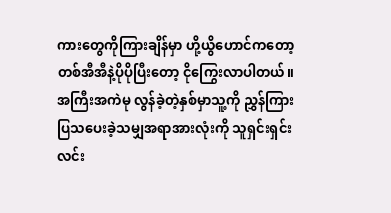ကားတွေကိုကြားချိန်မှာ ဟို့ယွိဟောင်ကတော့ တစ်အီအီနဲ့ပိုပိုပြီးတော့ ငိုကြွေးလာပါတယ်။ အကြီးအကဲမု လွန်ခဲ့တဲ့နှစ်မှာသူ့ကို ညွှန်ကြားပြသပေးခဲ့သမျှအရာအားလုံးကို သူရှင်းရှင်းလင်း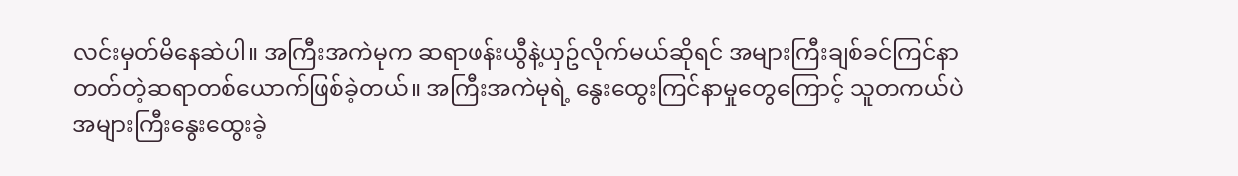လင်းမှတ်မိနေဆဲပါ။ အကြီးအကဲမုက ဆရာဖန်းယွီနဲ့ယှဥ်လိုက်မယ်ဆိုရင် အများကြီးချစ်ခင်ကြင်နာတတ်တဲ့ဆရာတစ်ယောက်ဖြစ်ခဲ့တယ်။ အကြီးအကဲမုရဲ့ နွေးထွေးကြင်နာမှုတွေကြောင့် သူတကယ်ပဲအများကြီးနွေးထွေးခဲ့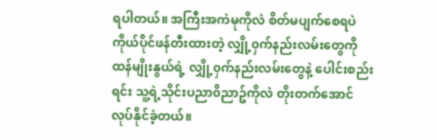ရပါတယ်။ အကြီးအကဲမုကိုလဲ စိတ်မပျက်စေရပဲ ကိုယ်ပိုင်ဖန်တီးထားတဲ့ လျှို့၀ှက်နည်းလမ်းတွေကိုထန်မျိုးနွယ်ရဲ့ လျှို့၀ှက်နည်းလမ်းတွေနဲ့ ပေါင်းစည်းရင်း သူ့ရဲ့သိုင်းပညာ၀ိညာဥ်ကိုလဲ တိုးတက်အောင်လုပ်နိုင်ခဲ့တယ်။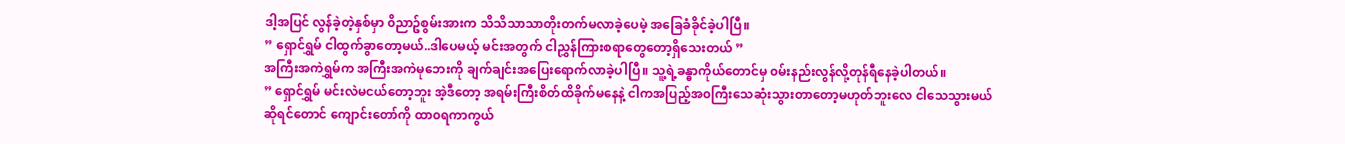ဒါ့အပြင် လွန်ခဲ့တဲ့နှစ်မှာ ၀ိညာဥ်စွမ်းအားက သိသိသာသာတိုးတက်မလာခဲ့ပေမဲ့ အခြေခံခိုင်ခဲ့ပါပြီ။
” ရှောင်ရွှမ် ငါထွက်ခွာတော့မယ်..ဒါပေမယ့် မင်းအတွက် ငါညွှန်ကြားစရာတွေတော့ရှိသေးတယ် ”
အကြီးအကဲရွှမ်က အကြီးအကဲမုဘေးကို ချက်ချင်းအပြေးရောက်လာခဲ့ပါပြီ။ သူ့ရဲ့ခန္ဓာကိုယ်တောင်မှ ၀မ်းနည်းလွန်လို့တုန်ရီနေခဲ့ပါတယ်။
” ရှောင်ရွှမ် မင်းလဲမငယ်တော့ဘူး အဲ့ဒီတော့ အရမ်းကြီးစိတ်ထိခိုက်မနေနဲ့ ငါကအပြည့်အ၀ကြီးသေဆုံးသွားတာတော့မဟုတ်ဘူးလေ ငါသေသွားမယ်ဆိုရင်တောင် ကျောင်းတော်ကို ထာ၀ရကာကွယ်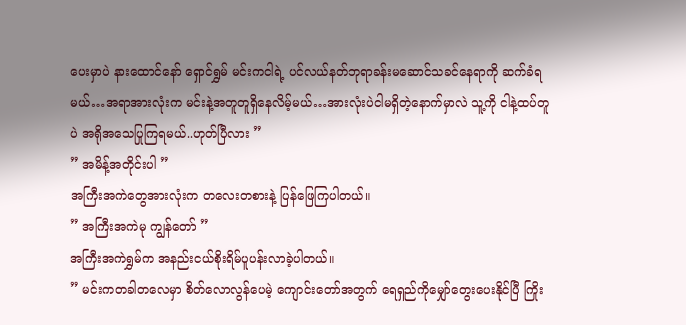ပေးမှာပဲ နားထောင်နော် ရှောင်ရွှမ် မင်းကငါရဲ့ ပင်လယ်နတ်ဘုရာခန်းမဆောင်သခင်နေရာကို ဆက်ခံရမယ်…အရာအားလုံးက မင်းနဲ့အတူတူရှိနေလိမ့်မယ်…အားလုံးပဲငါမရှိတဲ့နောက်မှာလဲ သူ့ကို ငါနဲ့ထပ်တူပဲ အရိုအသေပြုကြရမယ်..ဟုတ်ပြီလား ”
” အမိန့်အတိုင်းပါ ”
အကြီးအကဲတွေအားလုံးက တလေးတစားနဲ့ ပြန်ဖြေကြပါတယ်။
” အကြီးအကဲမု ကျွန်တော် ”
အကြီးအကဲရွှမ်က အနည်းငယ်စိုးရိမ်ပူပန်းလာခဲ့ပါတယ်။
” မင်းကတခါတလေမှာ စိတ်လောလွန်ပေမဲ့ ကျောင်းတော်အတွက် ရေရှည်ကိုမျှော်တွေးပေးနိုင်ပြီ ကြိုး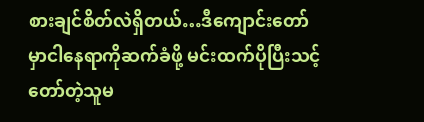စားချင်စိတ်လဲရှိတယ်…ဒီကျောင်းတော်မှာငါနေရာကိုဆက်ခံဖို့ မင်းထက်ပိုပြီးသင့်တော်တဲ့သူမ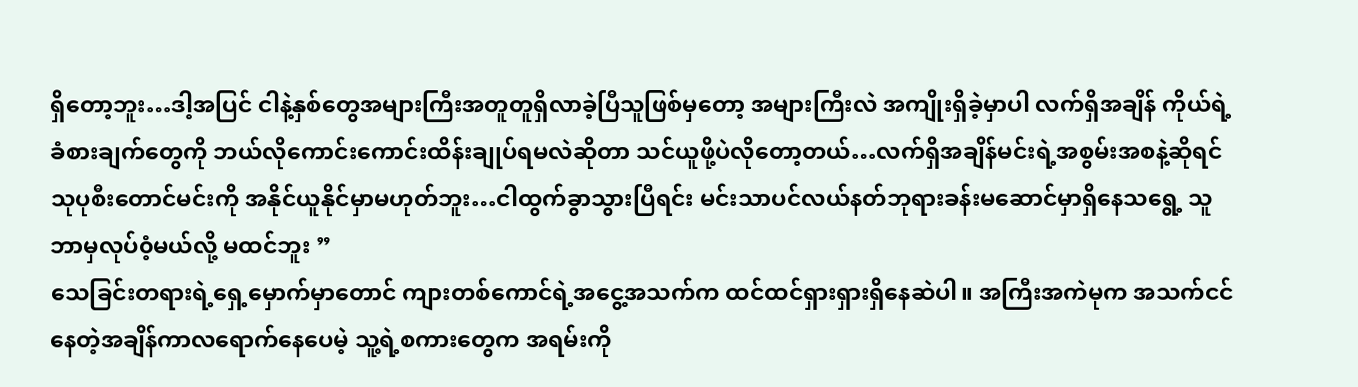ရှိတော့ဘူး…ဒါ့အပြင် ငါနဲ့နှစ်တွေအများကြီးအတူတူရှိလာခဲ့ပြီသူဖြစ်မှတော့ အများကြီးလဲ အကျိုးရှိခဲ့မှာပါ လက်ရှိအချိန် ကိုယ်ရဲ့ခံစားချက်တွေကို ဘယ်လိုကောင်းကောင်းထိန်းချုပ်ရမလဲဆိုတာ သင်ယူဖို့ပဲလိုတော့တယ်…လက်ရှိအချိန်မင်းရဲ့အစွမ်းအစနဲ့ဆိုရင် သုပုစီးတောင်မင်းကို အနိုင်ယူနိုင်မှာမဟုတ်ဘူး…ငါထွက်ခွာသွားပြီရင်း မင်းသာပင်လယ်နတ်ဘုရားခန်းမဆောင်မှာရှိနေသရွေ့ သူဘာမှလုပ်၀ံ့မယ်လို့ မထင်ဘူး ”
သေခြင်းတရားရဲ့ရှေ့မှောက်မှာတောင် ကျားတစ်ကောင်ရဲ့အငွေ့အသက်က ထင်ထင်ရှားရှားရှိနေဆဲပါ။ အကြီးအကဲမုက အသက်ငင်နေတဲ့အချိန်ကာလရောက်နေပေမဲ့ သူ့ရဲ့စကားတွေက အရမ်းကို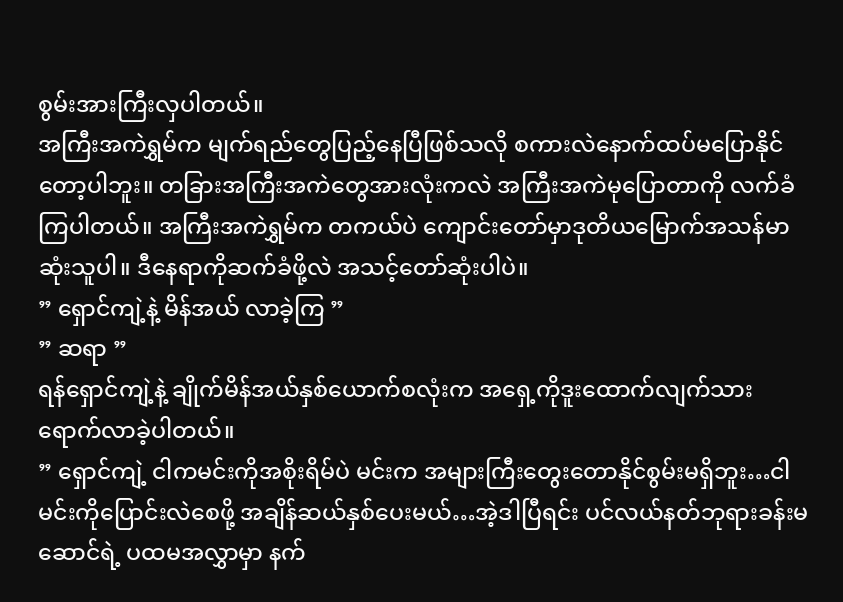စွမ်းအားကြီးလှပါတယ်။
အကြီးအကဲရွှမ်က မျက်ရည်တွေပြည့်နေပြီဖြစ်သလို စကားလဲနောက်ထပ်မပြောနိုင်တော့ပါဘူး။ တခြားအကြီးအကဲတွေအားလုံးကလဲ အကြီးအကဲမုပြောတာကို လက်ခံကြပါတယ်။ အကြီးအကဲရွှမ်က တကယ်ပဲ ကျောင်းတော်မှာဒုတိယမြောက်အသန်မာဆုံးသူပါ။ ဒီနေရာကိုဆက်ခံဖို့လဲ အသင့်တော်ဆုံးပါပဲ။
” ရှောင်ကျဲ့နဲ့ မိန်အယ် လာခဲ့ကြ ”
” ဆရာ ”
ရန်ရှောင်ကျဲ့နဲ့ ချိုက်မိန်အယ်နှစ်ယောက်စလုံးက အရှေ့ကိုဒူးထောက်လျက်သားရောက်လာခဲ့ပါတယ်။
” ရှောင်ကျဲ့ ငါကမင်းကိုအစိုးရိမ်ပဲ မင်းက အများကြီးတွေးတောနိုင်စွမ်းမရှိဘူး…ငါမင်းကိုပြောင်းလဲစေဖို့ အချိန်ဆယ်နှစ်ပေးမယ်…အဲ့ဒါပြီရင်း ပင်လယ်နတ်ဘုရားခန်းမဆောင်ရဲ့ ပထမအလွှာမှာ နက်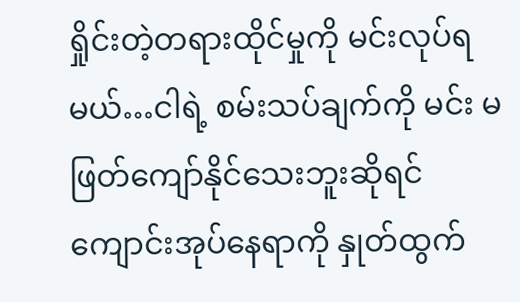ရှိုင်းတဲ့တရားထိုင်မှုကို မင်းလုပ်ရမယ်…ငါရဲ့ စမ်းသပ်ချက်ကို မင်း မဖြတ်ကျော်နိုင်သေးဘူးဆိုရင် ကျောင်းအုပ်နေရာကို နှုတ်ထွက်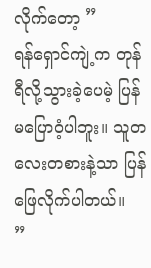လိုက်တော့ ”
ရန်ရှောင်ကျဲ့က တုန်ရီလို့သွားခဲ့ပေမဲ့ ပြန်မပြော၀ံ့ပါဘူး။ သူတလေးတစားနဲ့သာ ပြန်ဖြေလိုက်ပါတယ်။
”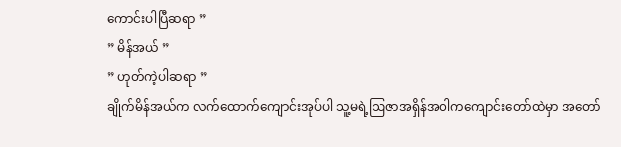ကောင်းပါပြီဆရာ ”
” မိန်အယ် ”
” ဟုတ်ကဲ့ပါဆရာ ”
ချိုက်မိန်အယ်က လက်ထောက်ကျောင်းအုပ်ပါ သူ့မရဲ့ဩဇာအရှိန်အ၀ါကကျောင်းတော်ထဲမှာ အတော်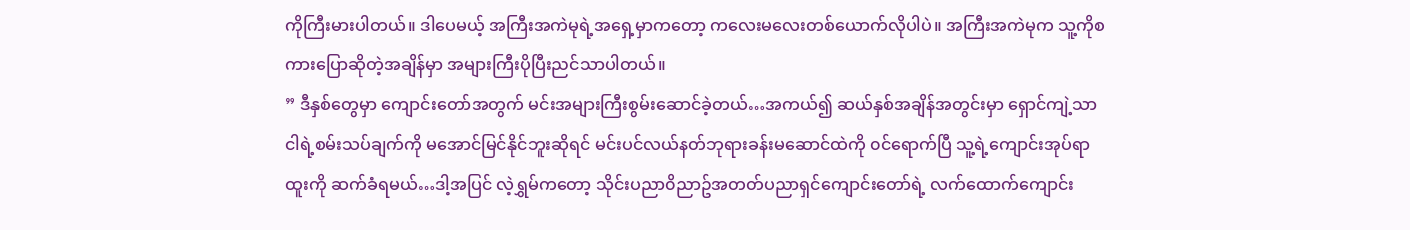ကိုကြီးမားပါတယ်။ ဒါပေမယ့် အကြီးအကဲမုရဲ့အရှေ့မှာကတော့ ကလေးမလေးတစ်ယောက်လိုပါပဲ။ အကြီးအကဲမုက သူ့ကိုစကားပြောဆိုတဲ့အချိန်မှာ အများကြီးပိုပြီးညင်သာပါတယ်။
” ဒီနှစ်တွေမှာ ကျောင်းတော်အတွက် မင်းအများကြီးစွမ်းဆောင်ခဲ့တယ်…အကယ်၍ ဆယ်နှစ်အချိန်အတွင်းမှာ ရှောင်ကျဲ့သာငါရဲ့စမ်းသပ်ချက်ကို မအောင်မြင်နိုင်ဘူးဆိုရင် မင်းပင်လယ်နတ်ဘုရားခန်းမဆောင်ထဲကို ၀င်ရောက်ပြီ သူ့ရဲ့ကျောင်းအုပ်ရာထူးကို ဆက်ခံရမယ်…ဒါ့အပြင် လဲ့ရွှမ်ကတော့ သိုင်းပညာ၀ိညာဥ်အတတ်ပညာရှင်ကျောင်းတော်ရဲ့ လက်ထောက်ကျောင်း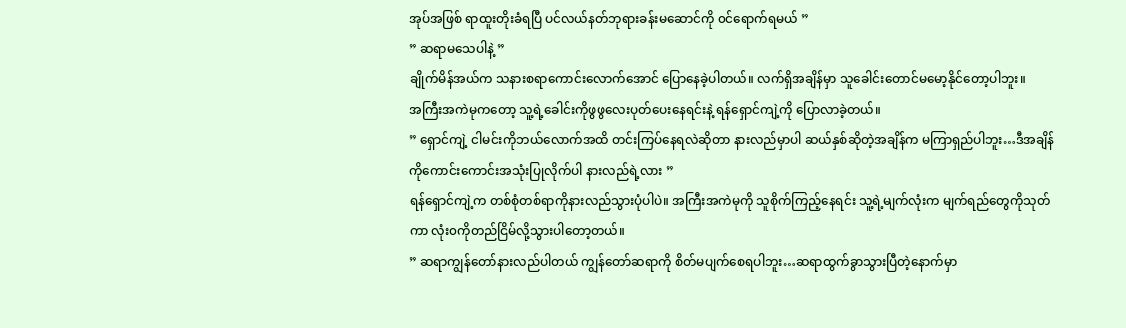အုပ်အဖြစ် ရာထူးတိုးခံရပြီ ပင်လယ်နတ်ဘုရားခန်းမဆောင်ကို ၀င်ရောက်ရမယ် ”
” ဆရာမသေပါနဲ့ ”
ချိုက်မိန်အယ်က သနားစရာကောင်းလောက်အောင် ပြောနေခဲ့ပါတယ်။ လက်ရှိအချိန်မှာ သူခေါင်းတောင်မမော့နိုင်တော့ပါဘူး။
အကြီးအကဲမုကတော့ သူ့ရဲ့ခေါင်းကိုဖွဖွလေးပုတ်ပေးနေရင်းနဲ့ ရန်ရှောင်ကျဲ့ကို ပြောလာခဲ့တယ်။
” ရှောင်ကျဲ့ ငါမင်းကိုဘယ်လောက်အထိ တင်းကြပ်နေရလဲဆိုတာ နားလည်မှာပါ ဆယ်နှစ်ဆိုတဲ့အချိန်က မကြာရှည်ပါဘူး…ဒီအချိန်ကိုကောင်းကောင်းအသုံးပြုလိုက်ပါ နားလည်ရဲ့လား ”
ရန်ရှောင်ကျဲ့က တစ်စုံတစ်ရာကိုနားလည်သွားပုံပါပဲ။ အကြီးအကဲမုကို သူစိုက်ကြည့်နေရင်း သူ့ရဲ့မျက်လုံးက မျက်ရည်တွေကိုသုတ်ကာ လုံး၀ကိုတည်ငြိမ်လို့သွားပါတော့တယ်။
” ဆရာကျွန်တော်နားလည်ပါတယ် ကျွန်တော်ဆရာကို စိတ်မပျက်စေရပါဘူး…ဆရာထွက်ခွာသွားပြီတဲ့နောက်မှာ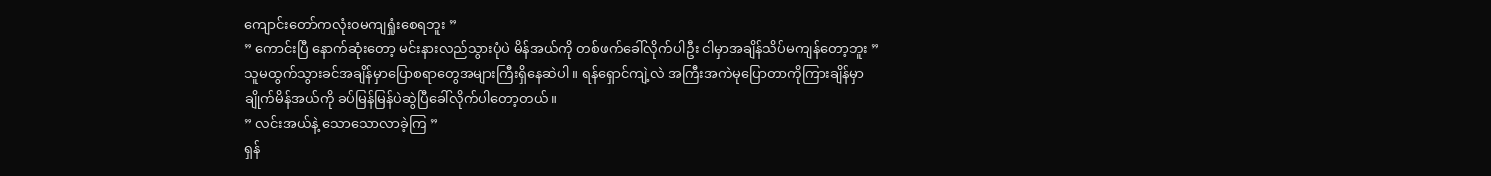ကျောင်းတော်ကလုံး၀မကျရှုံးစေရဘူး ”
” ကောင်းပြီ နောက်ဆုံးတော့ မင်းနားလည်သွားပုံပဲ မိန်အယ်ကို တစ်ဖက်ခေါ်လိုက်ပါဦး ငါမှာအချိန်သိပ်မကျန်တော့ဘူး ”
သူမထွက်သွားခင်အချိန်မှာပြောစရာတွေအများကြီးရှိနေဆဲပါ။ ရန်ရှောင်ကျဲ့လဲ အကြီးအကဲမုပြောတာကိုကြားချိန်မှာ ချိုက်မိန်အယ်ကို ခပ်မြန်မြန်ပဲဆွဲပြီခေါ်လိုက်ပါတော့တယ်။
” လင်းအယ်နဲ့ သောသောလာခဲ့ကြ ”
ရှန်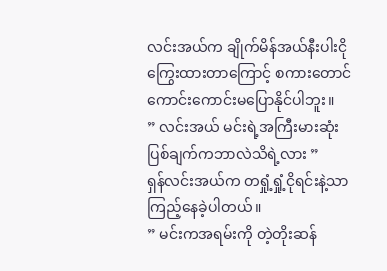လင်းအယ်က ချိုက်မိန်အယ်နီးပါးငိုကြွေးထားတာကြောင့် စကားတောင်ကောင်းကောင်းမပြောနိုင်ပါဘူး။
” လင်းအယ် မင်းရဲ့အကြီးမားဆုံးပြစ်ချက်ကဘာလဲသိရဲ့လား ”
ရှန်လင်းအယ်က တရှုံ့ရှုံ့ငိုရင်းနဲ့သာ ကြည့်နေခဲ့ပါတယ်။
” မင်းကအရမ်းကို တဲ့တိုးဆန်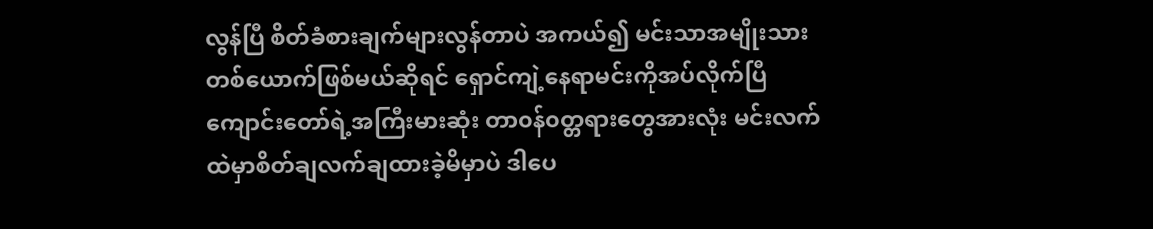လွန်ပြီ စိတ်ခံစားချက်များလွန်တာပဲ အကယ်၍ မင်းသာအမျိုးသားတစ်ယောက်ဖြစ်မယ်ဆိုရင် ရှောင်ကျဲ့နေရာမင်းကိုအပ်လိုက်ပြီ ကျောင်းတော်ရဲ့အကြီးမားဆုံး တာ၀န်၀တ္တရားတွေအားလုံး မင်းလက်ထဲမှာစိတ်ချလက်ချထားခဲ့မိမှာပဲ ဒါပေ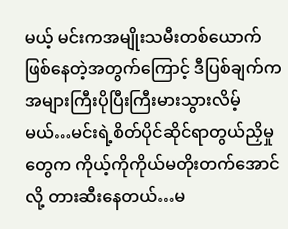မယ့် မင်းကအမျိုးသမီးတစ်ယောက်ဖြစ်နေတဲ့အတွက်ကြောင့် ဒီပြစ်ချက်က အများကြီးပိုပြီးကြီးမားသွားလိမ့်မယ်…မင်းရဲ့စိတ်ပိုင်ဆိုင်ရာတွယ်ညှိမှုတွေက ကိုယ့်ကိုကိုယ်မတိုးတက်အောင်လို့ တားဆီးနေတယ်…မ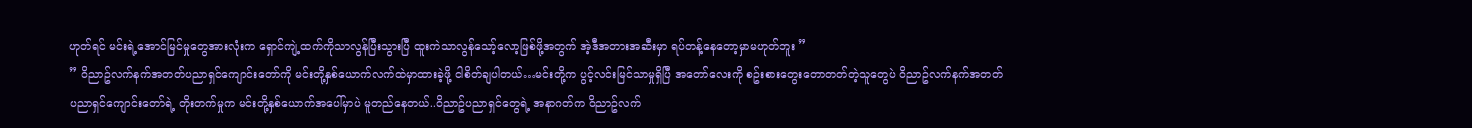ဟုတ်ရင် မင်းရဲ့အောင်မြင်မှုတွေအားလုံးက ရှောင်ကျဲ့ထက်ကိုသာလွန်ပြီးသွားပြီ ထူးကဲသာလွန်သော့်လော့ဖြစ်ဖို့အတွက် အဲ့ဒီအတားအဆီးမှာ ရပ်တန့်နေတော့မှာမဟုတ်ဘူး ”
” ၀ိညာဥ်လက်နက်အတတ်ပညာရှင်ကျောင်းတော်ကို မင်းတို့နှစ်ယောက်လက်ထဲမှာထားခဲ့ဖို့ ငါစိတ်ချပါတယ်…မင်းတို့က ပွင့်လင်းမြင်သာမှုရှိပြီ အတော်လေးကို စဥ်းစားတွေးတောတတ်တဲ့သူတွေပဲ ၀ိညာဥ်လက်နက်အတတ်ပညာရှင်ကျောင်းတော်ရဲ့ တိုးတက်မှုက မင်းတို့နှစ်ယောက်အပေါ်မှာပဲ မူတည်နေတယ်..၀ိညာဥ်ပညာရှင်တွေရဲ့ အနာဂတ်က ၀ိညာဥ်လက်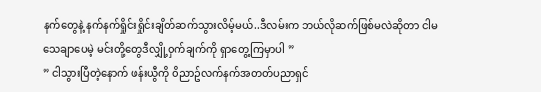နက်တွေနဲ့ နက်နက်ရှိုင်းရှိုင်းချိတ်ဆက်သွားလိမ့်မယ်..ဒီလမ်းက ဘယ်လိုဆက်ဖြစ်မလဲဆိုတာ ငါမသေချာပေမဲ့ မင်းတို့တွေဒီလျှို့၀ှက်ချက်ကို ရှာတွေ့ကြမှာပါ ”
” ငါသွားပြီတဲ့နောက် ဖန်းယွီကို ၀ိညာဥ်လက်နက်အတတ်ပညာရှင်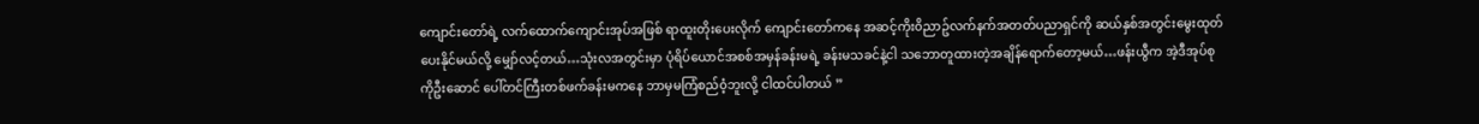ကျောင်းတော်ရဲ့ လက်ထောက်ကျောင်းအုပ်အဖြစ် ရာထူးတိုးပေးလိုက် ကျောင်းတော်ကနေ အဆင့်ကိုး၀ိညာဥ်လက်နက်အတတ်ပညာရှင်ကို ဆယ်နှစ်အတွင်းမွေးထုတ်ပေးနိုင်မယ်လို့ မျှော်လင့်တယ်…သုံးလအတွင်းမှာ ပုံရိပ်ယောင်အစစ်အမှန်ခန်းမရဲ့ ခန်းမသခင်နဲ့ငါ သဘောတူထားတဲ့အချိန်ရောက်တော့မယ်…ဖန်းယွီက အဲ့ဒီအုပ်စုကိုဦးဆောင် ပေါ်တင်ကြီးတစ်ဖက်ခန်းမကနေ ဘာမှမကြံစည်၀ံ့ဘူးလို့ ငါထင်ပါတယ် ”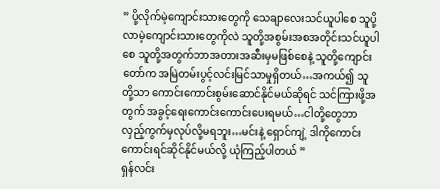” ပို့လိုက်မဲ့ကျောင်းသားတွေကို သေချာလေးသင်ယူပါစေ သူပို့လာမဲ့ကျောင်းသားတွေကိုလဲ သူတို့အစွမ်းအစအတိုင်းသင်ယူပါစေ သူတို့အတွက်ဘာအတားအဆီးမှမဖြစ်စေနဲ့ သူတို့ကျောင်းတော်က အမြဲတမ်းပွင့်လင်းမြင်သာမှုရှိတယ်…အကယ်၍ သူတို့သာ ကောင်းကောင်းစွမ်းဆောင်နိုင်မယ်ဆိုရင် သင်ကြားဖို့အတွက် အခွင့်ရေးကောင်းကောင်းပေးရမယ်…ငါတို့တွေဘာလှည့်ကွက်မှလုပ်လို့မရဘူး…မင်းနဲ့ ရှောင်ကျဲ့ ဒါကိုကောင်းကောင်းရင်ဆိုင်နိုင်မယ်လို့ ယုံကြည့်ပါတယ် ”
ရှန်လင်း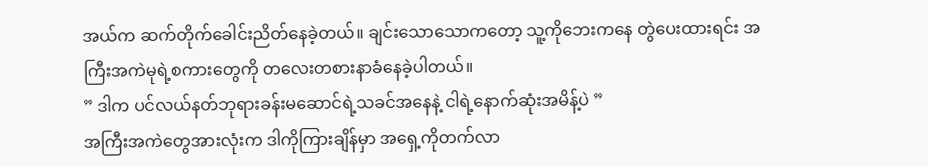အယ်က ဆက်တိုက်ခေါင်းညိတ်နေခဲ့တယ်။ ချင်းသောသောကတော့ သူ့ကိုဘေးကနေ တွဲပေးထားရင်း အကြီးအကဲမုရဲ့စကားတွေကို တလေးတစားနာခံနေခဲ့ပါတယ်။
” ဒါက ပင်လယ်နတ်ဘုရားခန်းမဆောင်ရဲ့သခင်အနေနဲ့ ငါရဲ့နောက်ဆုံးအမိန့်ပဲ ”
အကြီးအကဲတွေအားလုံးက ဒါကိုကြားချိန်မှာ အရှေ့ကိုတက်လာ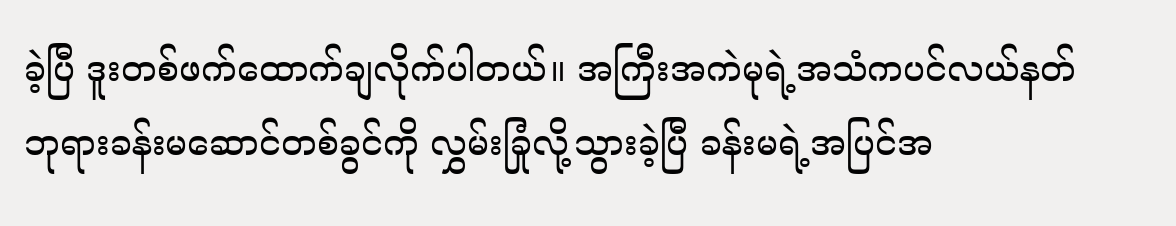ခဲ့ပြီ ဒူးတစ်ဖက်ထောက်ချလိုက်ပါတယ်။ အကြီးအကဲမုရဲ့အသံကပင်လယ်နတ်ဘုရားခန်းမဆောင်တစ်ခွင်ကို လွှမ်းခြုံလို့သွားခဲ့ပြီ ခန်းမရဲ့အပြင်အ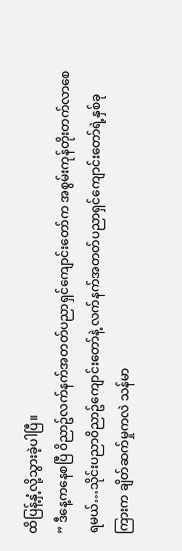ထိပြန့်နှံ့လို့သွားခဲ့ပါပြီ။
” ဒီနေ့ကနေစပြီ ၀ိညာဥ်လက်နက်အတတ်ပညာရှင်ကျောင်းတော်က အစွမ်းကုန်တိုးတက်လာစေရမယ်…သိုင်းပညာ၀ိညာဥ်ကျောင်းတော်နဲ့ လက်နက်အတတ်ပညာရှင်ကျောင်းတော်ရဲ့နှစ်ခုကြားက ချိတ်ဆက်မှုကလဲ သန်မာ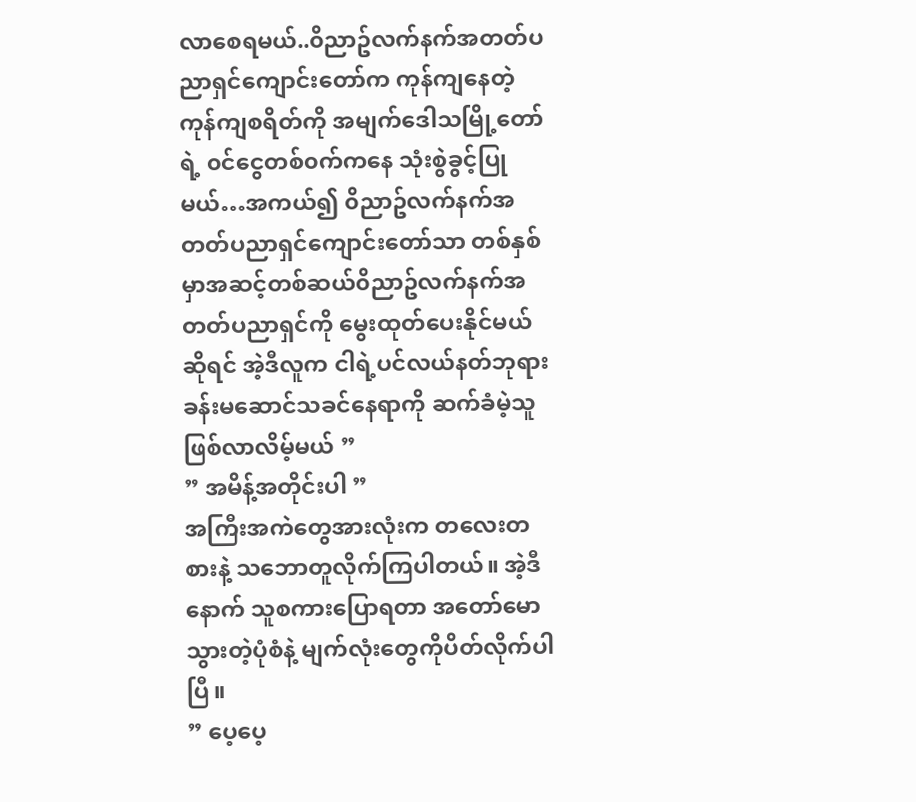လာစေရမယ်..၀ိညာဥ်လက်နက်အတတ်ပညာရှင်ကျောင်းတော်က ကုန်ကျနေတဲ့ ကုန်ကျစရိတ်ကို အမျက်ဒေါသမြို့တော်ရဲ့ ၀င်ငွေတစ်၀က်ကနေ သုံးစွဲခွင့်ပြုမယ်…အကယ်၍ ၀ိညာဥ်လက်နက်အတတ်ပညာရှင်ကျောင်းတော်သာ တစ်နှစ်မှာအဆင့်တစ်ဆယ်၀ိညာဥ်လက်နက်အတတ်ပညာရှင်ကို မွေးထုတ်ပေးနိုင်မယ်ဆိုရင် အဲ့ဒီလူက ငါရဲ့ပင်လယ်နတ်ဘုရားခန်းမဆောင်သခင်နေရာကို ဆက်ခံမဲ့သူဖြစ်လာလိမ့်မယ် ”
” အမိန့်အတိုင်းပါ ”
အကြီးအကဲတွေအားလုံးက တလေးတစားနဲ့ သဘောတူလိုက်ကြပါတယ်။ အဲ့ဒီနောက် သူစကားပြောရတာ အတော်မောသွားတဲ့ပုံစံနဲ့ မျက်လုံးတွေကိုပိတ်လိုက်ပါပြီ။
” ပေ့ပေ့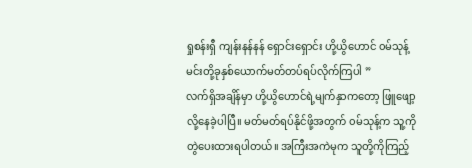ရှုစန်းရှီ ကျန်းနန်နန် ရှောင်းရှောင်း ဟို့ယွိဟောင် ၀မ်သုန့်မင်းတို့ခုနှစ်ယောက်မတ်တပ်ရပ်လိုက်ကြပါ ”
လက်ရှိအချိန်မှာ ဟို့ယွိဟောင်ရဲ့မျက်နှာကတော့ ဖြူဖျော့လို့နေခဲ့ပါပြီ။ မတ်မတ်ရပ်နိုင်ဖို့အတွက် ၀မ်သုန့်က သူ့ကိုတွဲပေးထားရပါတယ်။ အကြီးအကဲမုက သူတို့ကိုကြည့်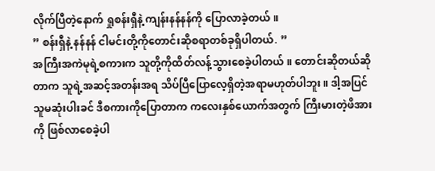လိုက်ပြီတဲ့နောက် ရှုစန်းရှီနဲ့ ကျန်းနန်နန်ကို ပြောလာခဲ့တယ်။
” စန်းရှီနဲ့ နန်နန် ငါမင်းတို့ကိုတောင်းဆိုစရာတစ်ခုရှိပါတယ်. ”
အကြီးအကဲမုရဲ့စကားက သူတို့ကိုထိတ်လန့်သွားစေခဲ့ပါတယ်။ တောင်းဆိုတယ်ဆိုတာက သူရဲ့အဆင့်အတန်းအရ သိပ်ပြီပြောလေ့ရှိတဲ့အရာမဟုတ်ပါဘူး။ ဒါ့အပြင် သူမဆုံးပါးခင် ဒီစကားကိုပြောတာက ကလေးနှစ်ယောက်အတွက် ကြီးမားတဲ့ဖိအားကို ဖြစ်လာစေခဲ့ပါ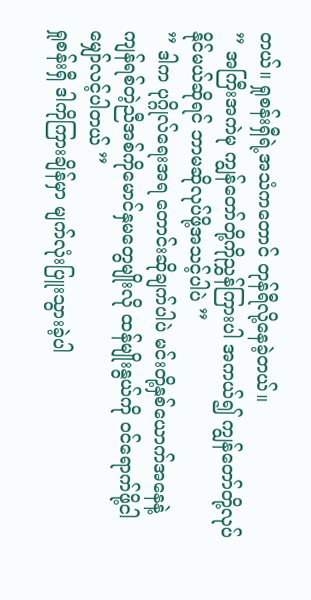တယ်။ ရှုစန်းရှီရဲ့အသံကတောင် တုန်ရီလို့နေခဲ့တယ်။
” အကြီးအကဲမု ကျွန်တော်တို့ကိုညွှန်ကြားပါ အကယ်၍ ကျွန်တော်တို့လုပ်နိုင်မယ်ဆိုရင် ဘာမဆိုလုပ်ဖို့အသင့်ပါပဲ ”
” ဒါက ပုဂ္ဂိုလ်ရေးအရ တောင်းဆိုချက်ပါပဲ မင်းတို့နှစ်ယောက်အနေနဲ့ ကျန်ရစ်တဲ့ညီအစ်ကိုမောင်နှမတွေမျိုးလို ထန်မျိုးနွယ်ကို ၀င်ရောက်ဖို့ငါမျှော်လင့်ပါတယ် ”
ရှုစန်းရှီ ဒါကိုကြားချိန်မှာ မျက်လုံးပြူးသွားခဲ့ပါ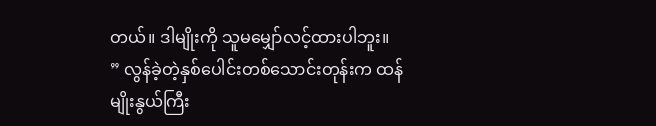တယ်။ ဒါမျိုးကို သူမမျှော်လင့်ထားပါဘူး။
” လွန်ခဲ့တဲ့နှစ်ပေါင်းတစ်သောင်းတုန်းက ထန်မျိုးနွယ်ကြီး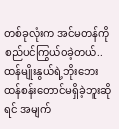တစ်ခုလုံးက အင်မတန်ကိုစည်ပင်ကြွယ်၀ခဲ့တယ်..ထန်မျိုးနွယ်ရဲ့ဘိုးဘေးထန်စန်းတောင်မရှိခဲ့ဘူးဆိုရင် အမျက်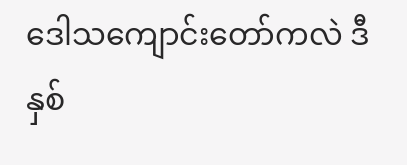ဒေါသကျောင်းတော်ကလဲ ဒီနှစ်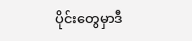ပိုင်းတွေမှာဒီ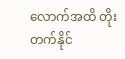လောက်အထိ တိုးတက်နိုင်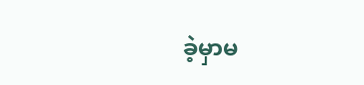ခဲ့မှာမ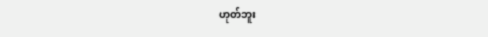ဟုတ်ဘူး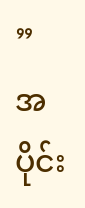”
အပိုင်း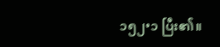၁၅၂•၁ ပြီး၏။